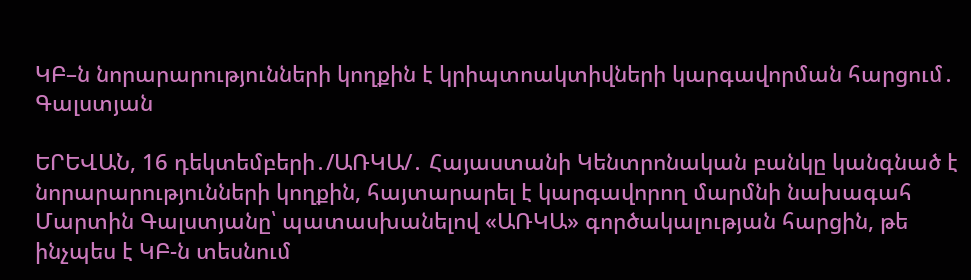ԿԲ–ն նորարարությունների կողքին է կրիպտոակտիվների կարգավորման հարցում․ Գալստյան

ԵՐԵՎԱՆ, 16 դեկտեմբերի․/ԱՌԿԱ/․ Հայաստանի Կենտրոնական բանկը կանգնած է նորարարությունների կողքին, հայտարարել է կարգավորող մարմնի նախագահ Մարտին Գալստյանը՝ պատասխանելով «ԱՌԿԱ» գործակալության հարցին, թե ինչպես է ԿԲ-ն տեսնում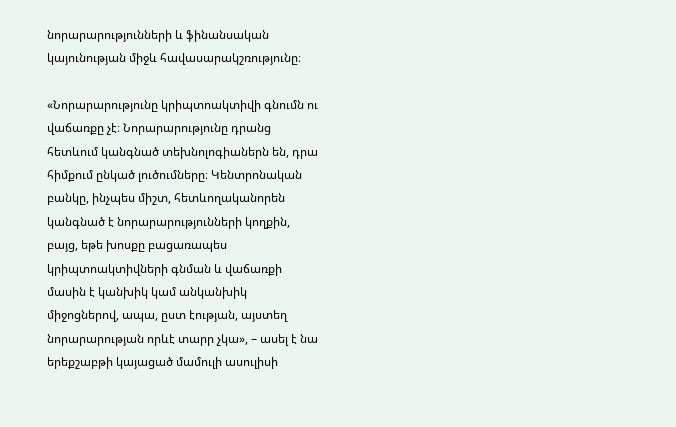նորարարությունների և ֆինանսական կայունության միջև հավասարակշռությունը։

«Նորարարությունը կրիպտոակտիվի գնումն ու վաճառքը չէ։ Նորարարությունը դրանց հետևում կանգնած տեխնոլոգիաներն են, դրա հիմքում ընկած լուծումները։ Կենտրոնական բանկը, ինչպես միշտ, հետևողականորեն կանգնած է նորարարությունների կողքին, բայց, եթե խոսքը բացառապես կրիպտոակտիվների գնման և վաճառքի մասին է կանխիկ կամ անկանխիկ միջոցներով, ապա, ըստ էության, այստեղ նորարարության որևէ տարր չկա», – ասել է նա երեքշաբթի կայացած մամուլի ասուլիսի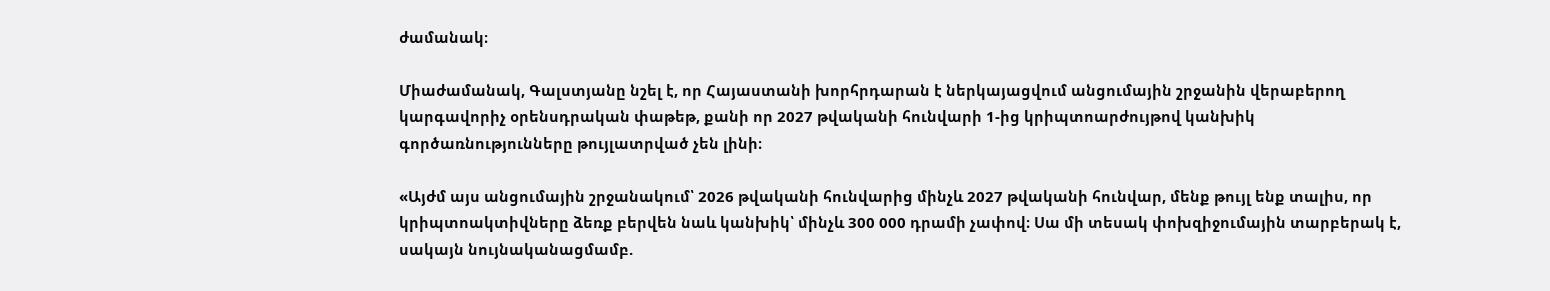ժամանակ։

Միաժամանակ, Գալստյանը նշել է, որ Հայաստանի խորհրդարան է ներկայացվում անցումային շրջանին վերաբերող կարգավորիչ օրենսդրական փաթեթ, քանի որ 2027 թվականի հունվարի 1-ից կրիպտոարժույթով կանխիկ գործառնությունները թույլատրված չեն լինի։

«Այժմ այս անցումային շրջանակում՝ 2026 թվականի հունվարից մինչև 2027 թվականի հունվար, մենք թույլ ենք տալիս, որ կրիպտոակտիվները ձեռք բերվեն նաև կանխիկ՝ մինչև 300 000 դրամի չափով։ Սա մի տեսակ փոխզիջումային տարբերակ է, սակայն նույնականացմամբ.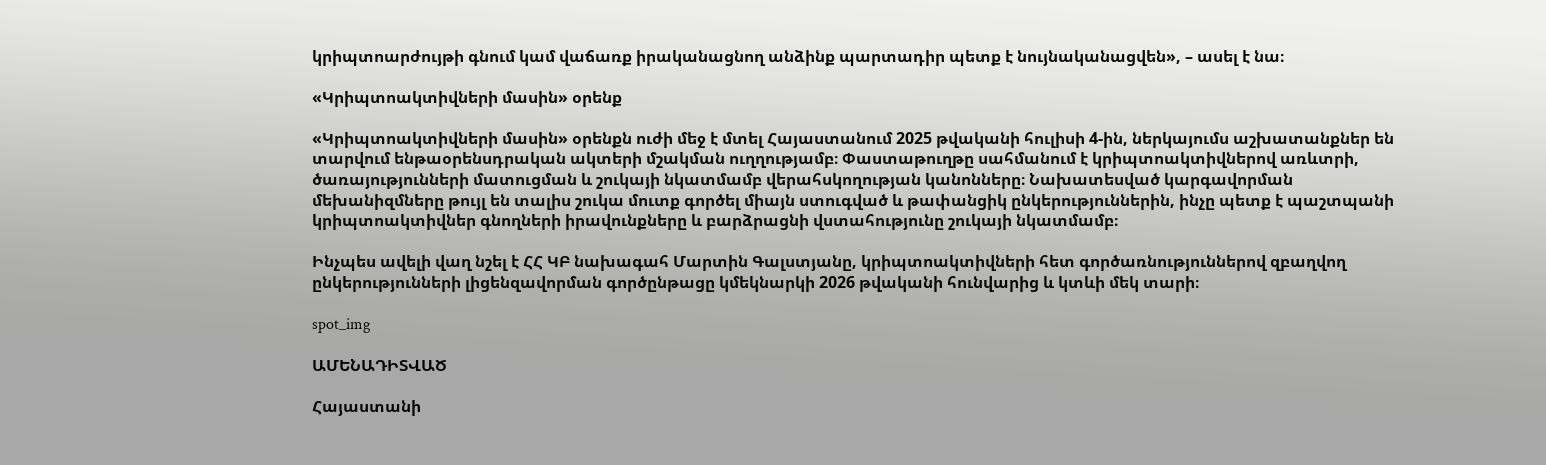կրիպտոարժույթի գնում կամ վաճառք իրականացնող անձինք պարտադիր պետք է նույնականացվեն», – ասել է նա։

«Կրիպտոակտիվների մասին» օրենք

«Կրիպտոակտիվների մասին» օրենքն ուժի մեջ է մտել Հայաստանում 2025 թվականի հուլիսի 4-ին, ներկայումս աշխատանքներ են տարվում ենթաօրենսդրական ակտերի մշակման ուղղությամբ։ Փաստաթուղթը սահմանում է կրիպտոակտիվներով առևտրի, ծառայությունների մատուցման և շուկայի նկատմամբ վերահսկողության կանոնները։ Նախատեսված կարգավորման մեխանիզմները թույլ են տալիս շուկա մուտք գործել միայն ստուգված և թափանցիկ ընկերություններին, ինչը պետք է պաշտպանի կրիպտոակտիվներ գնողների իրավունքները և բարձրացնի վստահությունը շուկայի նկատմամբ։

Ինչպես ավելի վաղ նշել է ՀՀ ԿԲ նախագահ Մարտին Գալստյանը, կրիպտոակտիվների հետ գործառնություններով զբաղվող ընկերությունների լիցենզավորման գործընթացը կմեկնարկի 2026 թվականի հունվարից և կտևի մեկ տարի։

spot_img

ԱՄԵՆԱԴԻՏՎԱԾ

Հայաստանի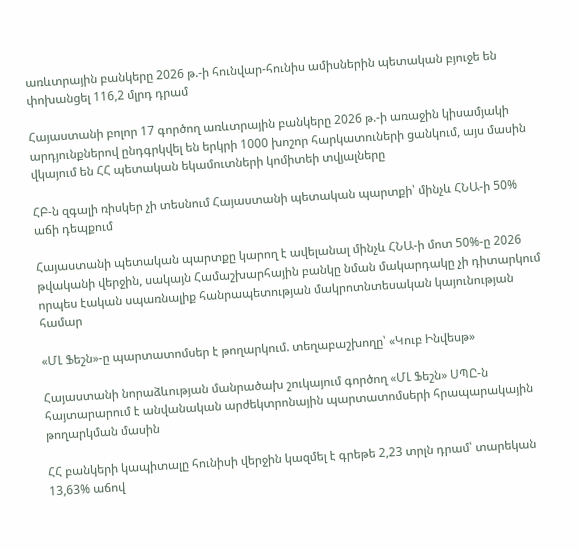առևտրային բանկերը 2026 թ.-ի հունվար-հունիս ամիսներին պետական բյուջե են փոխանցել 116,2 մլրդ դրամ

Հայաստանի բոլոր 17 գործող առևտրային բանկերը 2026 թ.-ի առաջին կիսամյակի արդյունքներով ընդգրկվել են երկրի 1000 խոշոր հարկատուների ցանկում, այս մասին վկայում են ՀՀ պետական եկամուտների կոմիտեի տվյալները

ՀԲ-ն զգալի ռիսկեր չի տեսնում Հայաստանի պետական պարտքի՝ մինչև ՀՆԱ-ի 50% աճի դեպքում

Հայաստանի պետական պարտքը կարող է ավելանալ մինչև ՀՆԱ-ի մոտ 50%-ը 2026 թվականի վերջին, սակայն Համաշխարհային բանկը նման մակարդակը չի դիտարկում որպես էական սպառնալիք հանրապետության մակրոտնտեսական կայունության համար

«ՄԼ Ֆեշն»-ը պարտատոմսեր է թողարկում. տեղաբաշխողը՝ «Կուբ Ինվեսթ»

Հայաստանի նորաձևության մանրածախ շուկայում գործող «ՄԼ Ֆեշն» ՍՊԸ-ն հայտարարում է անվանական արժեկտրոնային պարտատոմսերի հրապարակային թողարկման մասին

ՀՀ բանկերի կապիտալը հունիսի վերջին կազմել է գրեթե 2,23 տրլն դրամ՝ տարեկան 13,63% աճով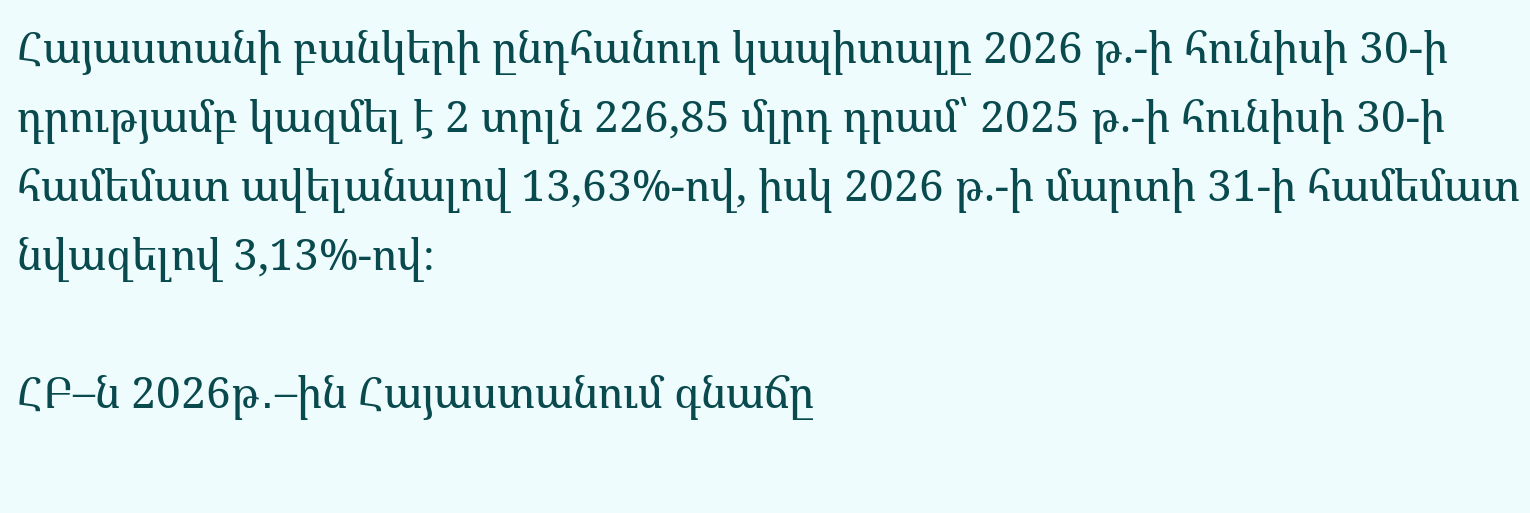Հայաստանի բանկերի ընդհանուր կապիտալը 2026 թ.-ի հունիսի 30-ի դրությամբ կազմել է 2 տրլն 226,85 մլրդ դրամ՝ 2025 թ.-ի հունիսի 30-ի համեմատ ավելանալով 13,63%-ով, իսկ 2026 թ.-ի մարտի 31-ի համեմատ նվազելով 3,13%-ով։

ՀԲ–ն 2026թ․–ին Հայաստանում գնաճը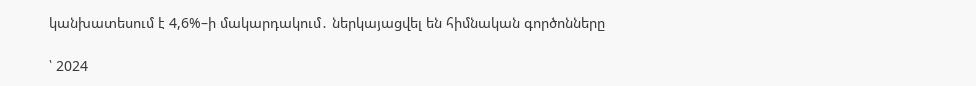կանխատեսում է 4,6%–ի մակարդակում․ ներկայացվել են հիմնական գործոնները

՝ 2024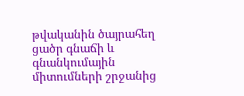թվականին ծայրահեղ ցածր գնաճի և գնանկումային միտումների շրջանից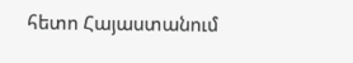հետո Հայաստանում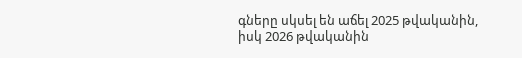գները սկսել են աճել 2025 թվականին, իսկ 2026 թվականին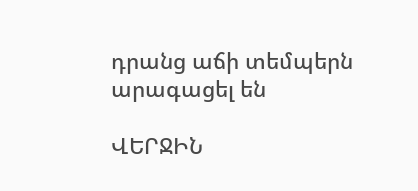դրանց աճի տեմպերն արագացել են

ՎԵՐՋԻՆ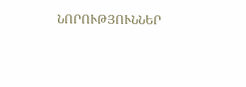ՆՈՐՈՒԹՅՈՒՆՆԵՐ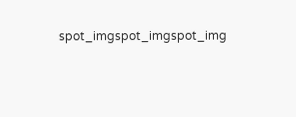spot_imgspot_imgspot_img